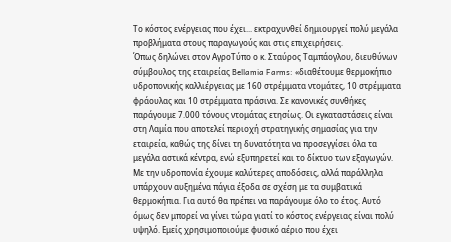Το κόστος ενέργειας που έχει... εκτραχυνθεί δημιουργεί πολύ μεγάλα προβλήματα στους παραγωγούς και στις επιχειρήσεις.
Όπως δηλώνει στον ΑγροΤύπο ο κ. Σταύρος Ταμπάογλου, διευθύνων σύμβουλος της εταιρείας Bellamia Farms: «διαθέτουμε θερμοκήπιο υδροπονικής καλλιέργειας με 160 στρέμματα ντομάτες, 10 στρέμματα φράουλας και 10 στρέμματα πράσινα. Σε κανονικές συνθήκες παράγουμε 7.000 τόνους ντομάτας ετησίως. Οι εγκαταστάσεις είναι στη Λαμία που αποτελεί περιοχή στρατηγικής σημασίας για την εταιρεία, καθώς της δίνει τη δυνατότητα να προσεγγίσει όλα τα μεγάλα αστικά κέντρα, ενώ εξυπηρετεί και το δίκτυο των εξαγωγών. Με την υδροπονία έχουμε καλύτερες αποδόσεις, αλλά παράλληλα υπάρχουν αυξημένα πάγια έξοδα σε σχέση με τα συμβατικά θερμοκήπια. Για αυτό θα πρέπει να παράγουμε όλο το έτος. Αυτό όμως δεν μπορεί να γίνει τώρα γιατί το κόστος ενέργειας είναι πολύ υψηλό. Εμείς χρησιμοποιούμε φυσικό αέριο που έχει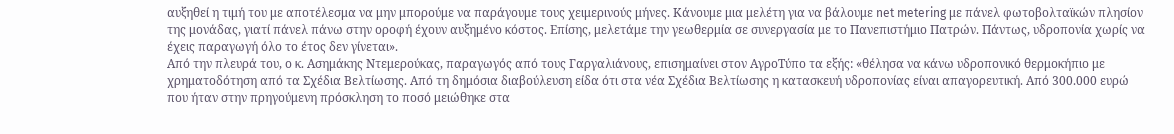αυξηθεί η τιμή του με αποτέλεσμα να μην μπορούμε να παράγουμε τους χειμερινούς μήνες. Κάνουμε μια μελέτη για να βάλουμε net metering με πάνελ φωτοβολταϊκών πλησίον της μονάδας, γιατί πάνελ πάνω στην οροφή έχουν αυξημένο κόστος. Επίσης, μελετάμε την γεωθερμία σε συνεργασία με το Πανεπιστήμιο Πατρών. Πάντως, υδροπονία χωρίς να έχεις παραγωγή όλο το έτος δεν γίνεται».
Από την πλευρά του, ο κ. Ασημάκης Ντεμερούκας, παραγωγός από τους Γαργαλιάνους, επισημαίνει στον ΑγροΤύπο τα εξής: «θέλησα να κάνω υδροπονικό θερμοκήπιο με χρηματοδότηση από τα Σχέδια Βελτίωσης. Από τη δημόσια διαβούλευση είδα ότι στα νέα Σχέδια Βελτίωσης η κατασκευή υδροπονίας είναι απαγορευτική. Από 300.000 ευρώ που ήταν στην πρηγούμενη πρόσκληση το ποσό μειώθηκε στα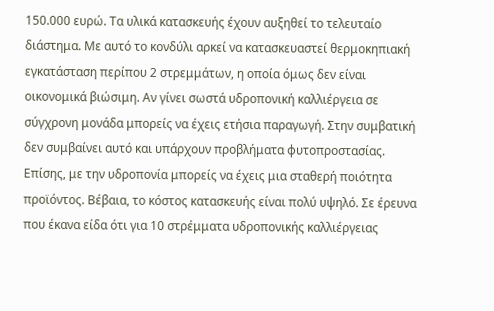150.000 ευρώ. Τα υλικά κατασκευής έχουν αυξηθεί το τελευταίο διάστημα. Με αυτό το κονδύλι αρκεί να κατασκευαστεί θερμοκηπιακή εγκατάσταση περίπου 2 στρεμμάτων, η οποία όμως δεν είναι οικονομικά βιώσιμη. Αν γίνει σωστά υδροπονική καλλιέργεια σε σύγχρονη μονάδα μπορείς να έχεις ετήσια παραγωγή. Στην συμβατική δεν συμβαίνει αυτό και υπάρχουν προβλήματα φυτοπροστασίας. Επίσης, με την υδροπονία μπορείς να έχεις μια σταθερή ποιότητα προϊόντος. Βέβαια, το κόστος κατασκευής είναι πολύ υψηλό. Σε έρευνα που έκανα είδα ότι για 10 στρέμματα υδροπονικής καλλιέργειας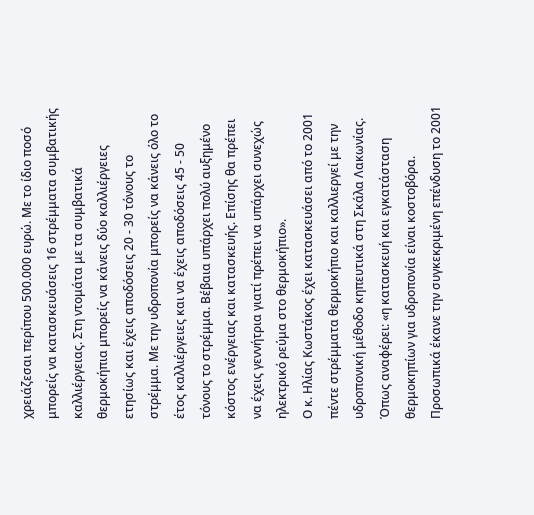χρειάζεσαι περίπου 500.000 ευρώ. Με το ίδιο ποσό μπορείς να κατασκευάσεις 16 στρέμματα συμβατικής καλλιέργειας. Στη ντομάτα με τα συμβατικά θερμοκήπια μπορείς να κάνεις δύο καλλιέργειες ετησίως και έχεις αποδόσεις 20 - 30 τόνους το στρέμμα. Με την υδροπονία μπορείς να κάνεις όλο το έτος καλλιέργειες και να έχεις αποδόσεις 45 - 50 τόνους το στρέμμα. Βέβαια υπάρχει πολύ αυξημένο κόστος ενέργειας και κατασκευής. Επίσης θα πρέπει να έχεις γεννήτρια γιατί πρέπει να υπάρχει συνεχώς ηλεκτρικό ρεύμα στο θερμοκήπιο».
Ο κ. Ηλίας Κωστάκος έχει κατασκευάσει από το 2001 πέντε στρέμματα θερμοκήπιο και καλλιεργεί με την υδροπονική μέθοδο κηπευτικά στη Σκάλα Λακωνίας. Όπως αναφέρει: «η κατασκευή και εγκατάσταση θερμοκηπίων για υδροπονία είναι κοστοβόρα. Προσωπικά έκανε την συγκεκριμένη επένδυση το 2001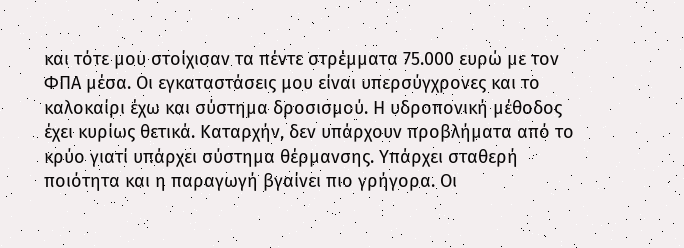και τότε μου στοίχισαν τα πέντε στρέμματα 75.000 ευρώ με τον ΦΠΑ μέσα. Οι εγκαταστάσεις μου είναι υπερσύγχρονες και το καλοκαίρι έχω και σύστημα δροσισμού. Η υδροπονική μέθοδος έχει κυρίως θετικά. Καταρχήν, δεν υπάρχουν προβλήματα από το κρύο γιατί υπάρχει σύστημα θέρμανσης. Υπάρχει σταθερή ποιότητα και η παραγωγή βγαίνει πιο γρήγορα. Οι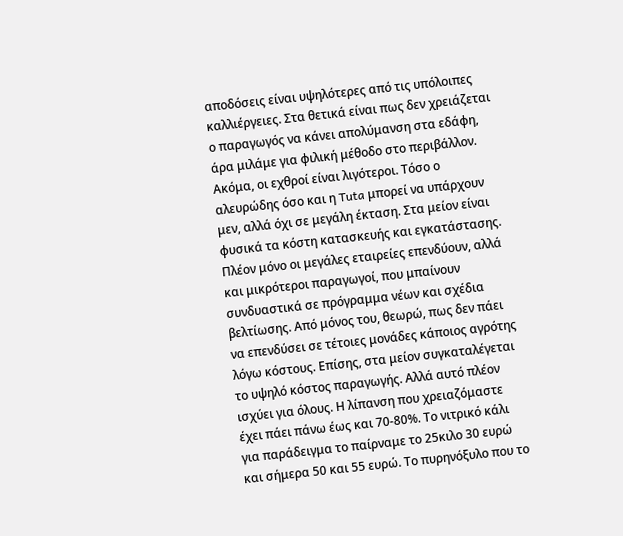αποδόσεις είναι υψηλότερες από τις υπόλοιπες καλλιέργειες. Στα θετικά είναι πως δεν χρειάζεται ο παραγωγός να κάνει απολύμανση στα εδάφη, άρα μιλάμε για φιλική μέθοδο στο περιβάλλον. Ακόμα, οι εχθροί είναι λιγότεροι. Τόσο ο αλευρώδης όσο και η Tuta μπορεί να υπάρχουν μεν, αλλά όχι σε μεγάλη έκταση. Στα μείον είναι φυσικά τα κόστη κατασκευής και εγκατάστασης. Πλέον μόνο οι μεγάλες εταιρείες επενδύουν, αλλά και μικρότεροι παραγωγοί, που μπαίνουν συνδυαστικά σε πρόγραμμα νέων και σχέδια βελτίωσης. Από μόνος του, θεωρώ, πως δεν πάει να επενδύσει σε τέτοιες μονάδες κάποιος αγρότης λόγω κόστους. Επίσης, στα μείον συγκαταλέγεται το υψηλό κόστος παραγωγής. Αλλά αυτό πλέον ισχύει για όλους. Η λίπανση που χρειαζόμαστε έχει πάει πάνω έως και 70-80%. Το νιτρικό κάλι για παράδειγμα το παίρναμε το 25κιλο 30 ευρώ και σήμερα 50 και 55 ευρώ. Το πυρηνόξυλο που το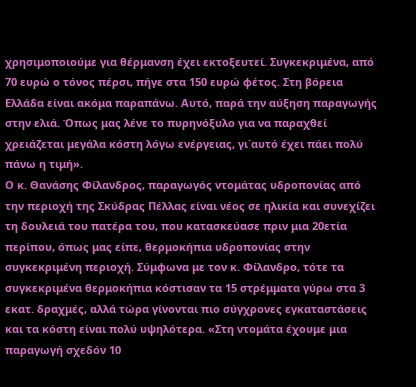χρησιμοποιούμε για θέρμανση έχει εκτοξευτεί. Συγκεκριμένα, από 70 ευρώ ο τόνος πέρσι, πήγε στα 150 ευρώ φέτος. Στη βόρεια Ελλάδα είναι ακόμα παραπάνω. Αυτό, παρά την αύξηση παραγωγής στην ελιά. Όπως μας λένε το πυρηνόξυλο για να παραχθεί χρειάζεται μεγάλα κόστη λόγω ενέργειας, γι΄αυτό έχει πάει πολύ πάνω η τιμή».
Ο κ. Θανάσης Φίλανδρος, παραγωγός ντομάτας υδροπονίας από την περιοχή της Σκύδρας Πέλλας είναι νέος σε ηλικία και συνεχίζει τη δουλειά του πατέρα του, που κατασκεύασε πριν μια 20ετία περίπου, όπως μας είπε, θερμοκήπια υδροπονίας στην συγκεκριμένη περιοχή. Σύμφωνα με τον κ. Φίλανδρο, τότε τα συγκεκριμένα θερμοκήπια κόστισαν τα 15 στρέμματα γύρω στα 3 εκατ. δραχμές, αλλά τώρα γίνονται πιο σύγχρονες εγκαταστάσεις και τα κόστη είναι πολύ υψηλότερα. «Στη ντομάτα έχουμε μια παραγωγή σχεδόν 10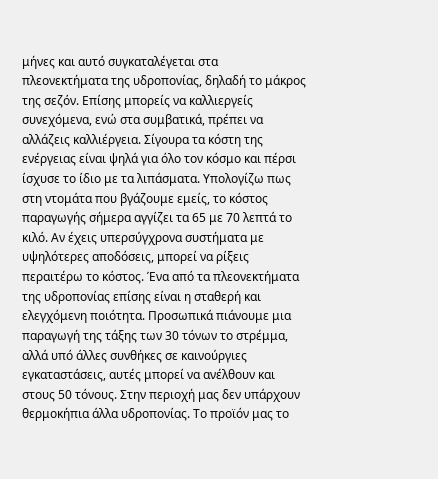μήνες και αυτό συγκαταλέγεται στα πλεονεκτήματα της υδροπονίας, δηλαδή το μάκρος της σεζόν. Επίσης μπορείς να καλλιεργείς συνεχόμενα, ενώ στα συμβατικά, πρέπει να αλλάζεις καλλιέργεια. Σίγουρα τα κόστη της ενέργειας είναι ψηλά για όλο τον κόσμο και πέρσι ίσχυσε το ίδιο με τα λιπάσματα. Υπολογίζω πως στη ντομάτα που βγάζουμε εμείς, το κόστος παραγωγής σήμερα αγγίζει τα 65 με 70 λεπτά το κιλό. Αν έχεις υπερσύγχρονα συστήματα με υψηλότερες αποδόσεις, μπορεί να ρίξεις περαιτέρω το κόστος. Ένα από τα πλεονεκτήματα της υδροπονίας επίσης είναι η σταθερή και ελεγχόμενη ποιότητα. Προσωπικά πιάνουμε μια παραγωγή της τάξης των 30 τόνων το στρέμμα, αλλά υπό άλλες συνθήκες σε καινούργιες εγκαταστάσεις, αυτές μπορεί να ανέλθουν και στους 50 τόνους. Στην περιοχή μας δεν υπάρχουν θερμοκήπια άλλα υδροπονίας. Το προϊόν μας το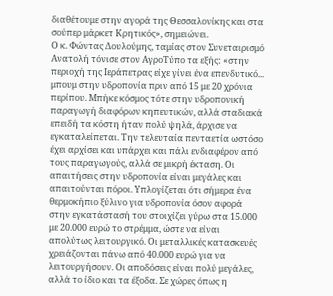διαθέτουμε στην αγορά της Θεσσαλονίκης και στα σούπερ μάρκετ Κρητικός», σημειώνει.
Ο κ. Φώντας Δουλούμης, ταμίας στον Συνεταιρισμό Ανατολή τόνισε στον ΑγροΤύπο τα εξής: «στην περιοχή της Ιεράπετρας είχε γίνει ένα επενδυτικό... μπουμ στην υδροπονία πριν από 15 με 20 χρόνια περίπου. Μπήκε κόσμος τότε στην υδροπονική παραγωγή διαφόρων κηπευτικών, αλλά σταδιακά επειδή τα κόστη ήταν πολύ ψηλά, άρχισε να εγκαταλείπεται. Την τελευταία πενταετία ωστόσο έχει αρχίσει και υπάρχει και πάλι ενδιαφέρον από τους παραγωγούς, αλλά σε μικρή έκταση. Οι απαιτήσεις στην υδροπονία είναι μεγάλες και απαιτούνται πόροι. Υπλογίζεται ότι σήμερα ένα θερμοκήπιο ξύλινο για υδροπονία όσον αφορά στην εγκατάστασή του στοιχίζει γύρω στα 15.000 με 20.000 ευρώ το στρέμμα, ώστε να είναι απολύτως λειτουργικό. Οι μεταλλικές κατασκευές χρειάζονται πάνω από 40.000 ευρώ για να λειτουργήσουν. Οι αποδόσεις είναι πολύ μεγάλες, αλλά το ίδιο και τα έξοδα. Σε χώρες όπως η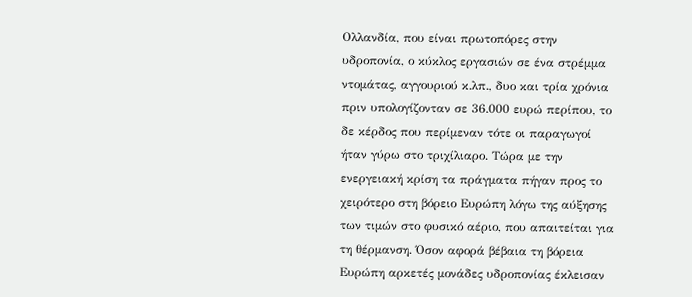Ολλανδία, που είναι πρωτοπόρες στην υδροπονία, ο κύκλος εργασιών σε ένα στρέμμα ντομάτας, αγγουριού κ.λπ., δυο και τρία χρόνια πριν υπολογίζονταν σε 36.000 ευρώ περίπου, το δε κέρδος που περίμεναν τότε οι παραγωγοί ήταν γύρω στο τριχίλιαρο. Τώρα με την ενεργειακή κρίση τα πράγματα πήγαν προς το χειρότερο στη βόρειο Ευρώπη λόγω της αύξησης των τιμών στο φυσικό αέριο, που απαιτείται για τη θέρμανση. Όσον αφορά βέβαια τη βόρεια Ευρώπη αρκετές μονάδες υδροπονίας έκλεισαν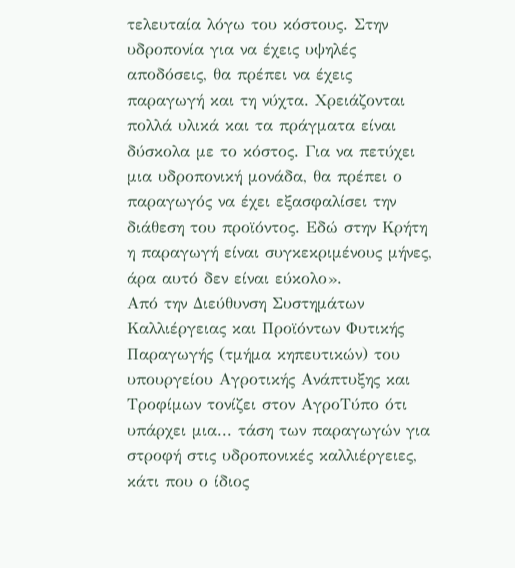τελευταία λόγω του κόστους. Στην υδροπονία για να έχεις υψηλές αποδόσεις, θα πρέπει να έχεις παραγωγή και τη νύχτα. Χρειάζονται πολλά υλικά και τα πράγματα είναι δύσκολα με το κόστος. Για να πετύχει μια υδροπονική μονάδα, θα πρέπει ο παραγωγός να έχει εξασφαλίσει την διάθεση του προϊόντος. Εδώ στην Κρήτη η παραγωγή είναι συγκεκριμένους μήνες, άρα αυτό δεν είναι εύκολο».
Aπό την Διεύθυνση Συστημάτων Καλλιέργειας και Προϊόντων Φυτικής Παραγωγής (τμήμα κηπευτικών) του υπουργείου Αγροτικής Ανάπτυξης και Τροφίμων τονίζει στον ΑγροΤύπο ότι υπάρχει μια... τάση των παραγωγών για στροφή στις υδροπονικές καλλιέργειες, κάτι που ο ίδιος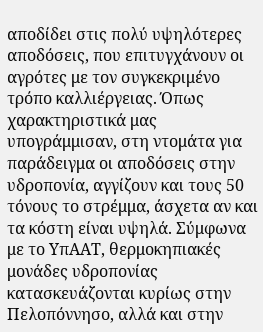αποδίδει στις πολύ υψηλότερες αποδόσεις, που επιτυγχάνουν οι αγρότες με τον συγκεκριμένο τρόπο καλλιέργειας. Όπως χαρακτηριστικά μας υπογράμμισαν, στη ντομάτα για παράδειγμα οι αποδόσεις στην υδροπονία, αγγίζουν και τους 50 τόνους το στρέμμα, άσχετα αν και τα κόστη είναι υψηλά. Σύμφωνα με το ΥπΑΑΤ, θερμοκηπιακές μονάδες υδροπονίας κατασκευάζονται κυρίως στην Πελοπόννησο, αλλά και στην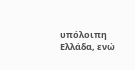υπόλοιπη Ελλάδα, ενώ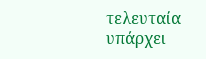τελευταία υπάρχει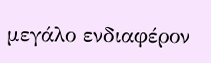μεγάλο ενδιαφέρον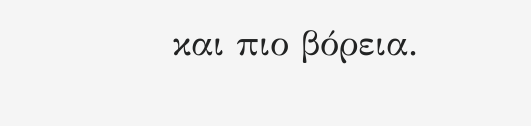και πιο βόρεια.